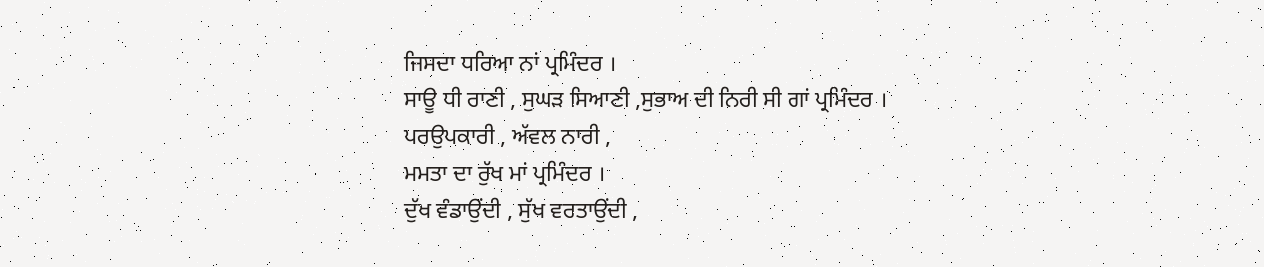ਜਿਸਦਾ ਧਰਿਆ ਨਾਂ ਪ੍ਰਮਿੰਦਰ ।
ਸਾਊ ਧੀ ਰਾਣੀ , ਸੁਘੜ ਸਿਆਣੀ ,ਸੁਭਾਅ ਦੀ ਨਿਰੀ ਸੀ ਗਾਂ ਪ੍ਰਮਿੰਦਰ ।
ਪਰਉਪਕਾਰੀ , ਅੱਵਲ ਨਾਰੀ ,
ਮਮਤਾ ਦਾ ਰੁੱਖ ਮਾਂ ਪ੍ਰਮਿੰਦਰ ।
ਦੁੱਖ ਵੰਡਾਉਂਦੀ , ਸੁੱਖ ਵਰਤਾਉਂਦੀ ,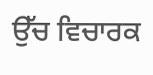ਉੱਚ ਵਿਚਾਰਕ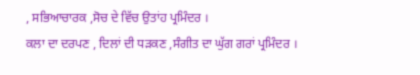, ਸਭਿਆਚਾਰਕ ,ਸੋਚ ਦੇ ਵਿੱਚ ਉਤਾਂਹ ਪ੍ਰਮਿੰਦਰ ।
ਕਲਾ ਦਾ ਦਰਪਣ , ਦਿਲਾਂ ਦੀ ਧੜਕਣ ,ਸੰਗੀਤ ਦਾ ਘੁੱਗ ਗਰਾਂ ਪ੍ਰਮਿੰਦਰ ।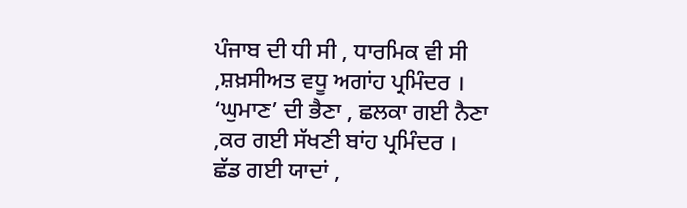ਪੰਜਾਬ ਦੀ ਧੀ ਸੀ , ਧਾਰਮਿਕ ਵੀ ਸੀ ,ਸ਼ਖ਼ਸੀਅਤ ਵਧੂ ਅਗਾਂਹ ਪ੍ਰਮਿੰਦਰ ।
‘ਘੁਮਾਣ’ ਦੀ ਭੈਣਾ , ਛਲਕਾ ਗਈ ਨੈਣਾ ,ਕਰ ਗਈ ਸੱਖਣੀ ਬਾਂਹ ਪ੍ਰਮਿੰਦਰ ।
ਛੱਡ ਗਈ ਯਾਦਾਂ ,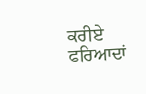ਕਰੀਏ ਫਰਿਆਦਾਂ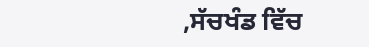,ਸੱਚਖੰਡ ਵਿੱਚ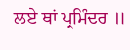ਲਏ ਥਾਂ ਪ੍ਰਮਿੰਦਰ ॥